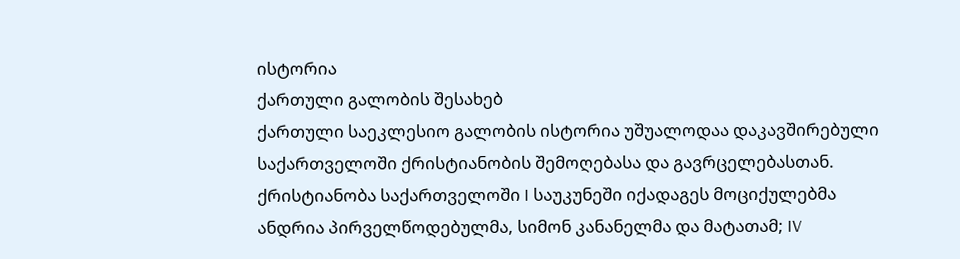ისტორია
ქართული გალობის შესახებ
ქართული საეკლესიო გალობის ისტორია უშუალოდაა დაკავშირებული საქართველოში ქრისტიანობის შემოღებასა და გავრცელებასთან. ქრისტიანობა საქართველოში I საუკუნეში იქადაგეს მოციქულებმა ანდრია პირველწოდებულმა, სიმონ კანანელმა და მატათამ; IV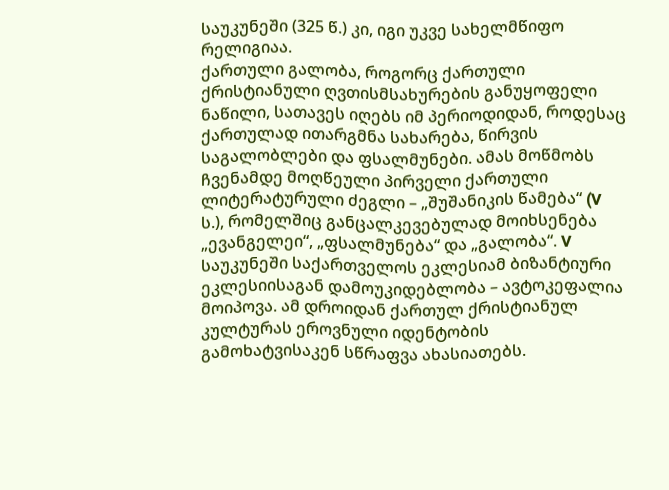საუკუნეში (325 წ.) კი, იგი უკვე სახელმწიფო რელიგიაა.
ქართული გალობა, როგორც ქართული ქრისტიანული ღვთისმსახურების განუყოფელი ნაწილი, სათავეს იღებს იმ პერიოდიდან, როდესაც ქართულად ითარგმნა სახარება, წირვის საგალობლები და ფსალმუნები. ამას მოწმობს ჩვენამდე მოღწეული პირველი ქართული ლიტერატურული ძეგლი – „შუშანიკის წამება“ (V ს.), რომელშიც განცალკევებულად მოიხსენება „ევანგელეი“, „ფსალმუნება“ და „გალობა“. V საუკუნეში საქართველოს ეკლესიამ ბიზანტიური ეკლესიისაგან დამოუკიდებლობა – ავტოკეფალია მოიპოვა. ამ დროიდან ქართულ ქრისტიანულ კულტურას ეროვნული იდენტობის გამოხატვისაკენ სწრაფვა ახასიათებს.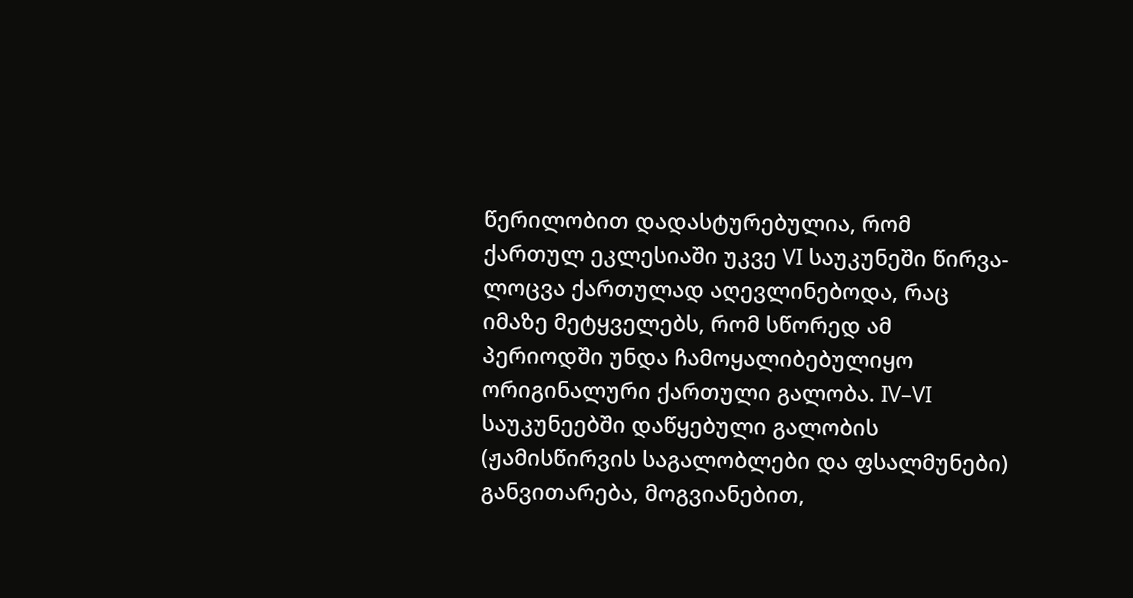წერილობით დადასტურებულია, რომ ქართულ ეკლესიაში უკვე VI საუკუნეში წირვა-ლოცვა ქართულად აღევლინებოდა, რაც იმაზე მეტყველებს, რომ სწორედ ამ პერიოდში უნდა ჩამოყალიბებულიყო ორიგინალური ქართული გალობა. IV–VI საუკუნეებში დაწყებული გალობის (ჟამისწირვის საგალობლები და ფსალმუნები) განვითარება, მოგვიანებით,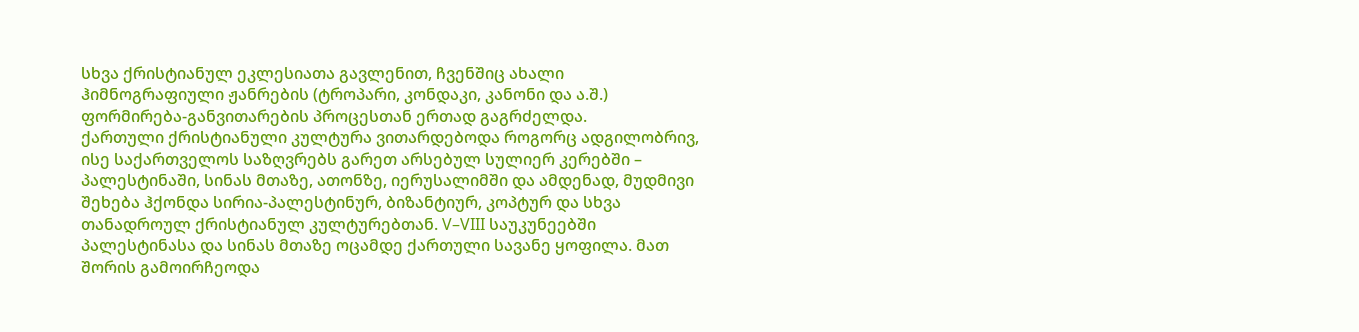სხვა ქრისტიანულ ეკლესიათა გავლენით, ჩვენშიც ახალი ჰიმნოგრაფიული ჟანრების (ტროპარი, კონდაკი, კანონი და ა.შ.) ფორმირება-განვითარების პროცესთან ერთად გაგრძელდა.
ქართული ქრისტიანული კულტურა ვითარდებოდა როგორც ადგილობრივ, ისე საქართველოს საზღვრებს გარეთ არსებულ სულიერ კერებში – პალესტინაში, სინას მთაზე, ათონზე, იერუსალიმში და ამდენად, მუდმივი შეხება ჰქონდა სირია-პალესტინურ, ბიზანტიურ, კოპტურ და სხვა თანადროულ ქრისტიანულ კულტურებთან. V–VIII საუკუნეებში პალესტინასა და სინას მთაზე ოცამდე ქართული სავანე ყოფილა. მათ შორის გამოირჩეოდა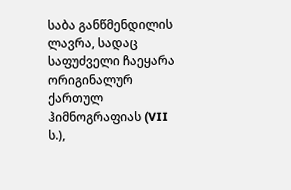საბა განწმენდილის ლავრა, სადაც საფუძველი ჩაეყარა ორიგინალურ ქართულ ჰიმნოგრაფიას (VII ს.),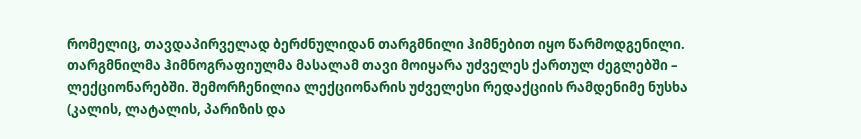რომელიც, თავდაპირველად ბერძნულიდან თარგმნილი ჰიმნებით იყო წარმოდგენილი. თარგმნილმა ჰიმნოგრაფიულმა მასალამ თავი მოიყარა უძველეს ქართულ ძეგლებში – ლექციონარებში. შემორჩენილია ლექციონარის უძველესი რედაქციის რამდენიმე ნუსხა (კალის, ლატალის, პარიზის და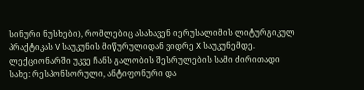სინური ნუსხები), რომლებიც ასახავენ იერუსალიმის ლიტურგიკულ პრაქტიკას V საუკუნის მიწურულიდან ვიდრე X საუკუნემდე. ლექციონარში უკვე ჩანს გალობის შესრულების სამი ძირითადი სახე: რესპონსორული, ანტიფონური და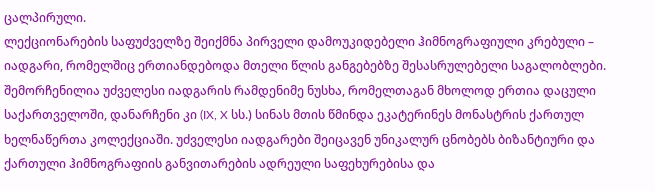ცალპირული.
ლექციონარების საფუძველზე შეიქმნა პირველი დამოუკიდებელი ჰიმნოგრაფიული კრებული – იადგარი, რომელშიც ერთიანდებოდა მთელი წლის განგებებზე შესასრულებელი საგალობლები. შემორჩენილია უძველესი იადგარის რამდენიმე ნუსხა, რომელთაგან მხოლოდ ერთია დაცული საქართველოში, დანარჩენი კი (IX, X სს.) სინას მთის წმინდა ეკატერინეს მონასტრის ქართულ ხელნაწერთა კოლექციაში. უძველესი იადგარები შეიცავენ უნიკალურ ცნობებს ბიზანტიური და ქართული ჰიმნოგრაფიის განვითარების ადრეული საფეხურებისა და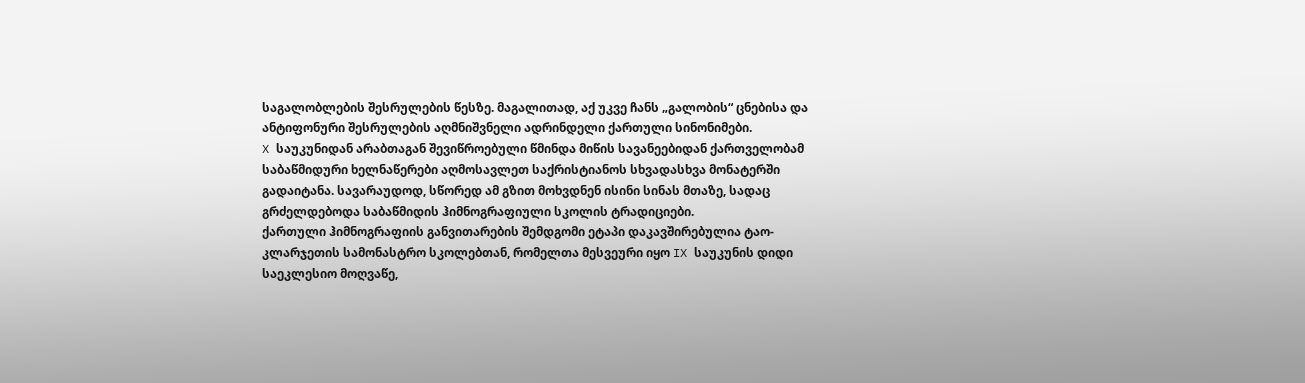საგალობლების შესრულების წესზე. მაგალითად, აქ უკვე ჩანს „გალობის“ ცნებისა და ანტიფონური შესრულების აღმნიშვნელი ადრინდელი ქართული სინონიმები.
X საუკუნიდან არაბთაგან შევიწროებული წმინდა მიწის სავანეებიდან ქართველობამ საბაწმიდური ხელნაწერები აღმოსავლეთ საქრისტიანოს სხვადასხვა მონატერში გადაიტანა. სავარაუდოდ, სწორედ ამ გზით მოხვდნენ ისინი სინას მთაზე, სადაც გრძელდებოდა საბაწმიდის ჰიმნოგრაფიული სკოლის ტრადიციები.
ქართული ჰიმნოგრაფიის განვითარების შემდგომი ეტაპი დაკავშირებულია ტაო-კლარჯეთის სამონასტრო სკოლებთან, რომელთა მესვეური იყო IX საუკუნის დიდი საეკლესიო მოღვაწე,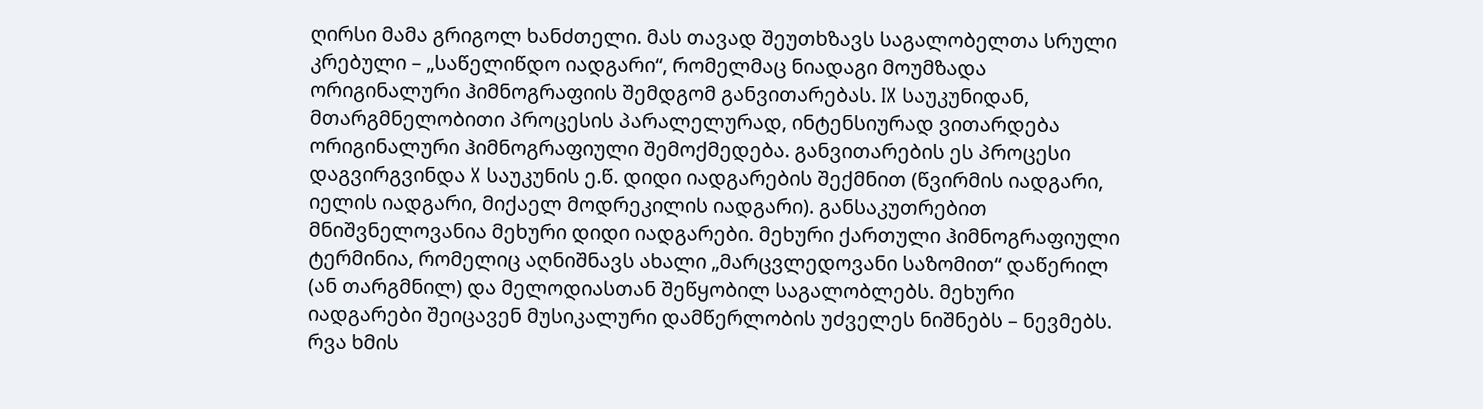ღირსი მამა გრიგოლ ხანძთელი. მას თავად შეუთხზავს საგალობელთა სრული კრებული – „საწელიწდო იადგარი“, რომელმაც ნიადაგი მოუმზადა ორიგინალური ჰიმნოგრაფიის შემდგომ განვითარებას. IX საუკუნიდან, მთარგმნელობითი პროცესის პარალელურად, ინტენსიურად ვითარდება ორიგინალური ჰიმნოგრაფიული შემოქმედება. განვითარების ეს პროცესი დაგვირგვინდა X საუკუნის ე.წ. დიდი იადგარების შექმნით (წვირმის იადგარი, იელის იადგარი, მიქაელ მოდრეკილის იადგარი). განსაკუთრებით მნიშვნელოვანია მეხური დიდი იადგარები. მეხური ქართული ჰიმნოგრაფიული ტერმინია, რომელიც აღნიშნავს ახალი „მარცვლედოვანი საზომით“ დაწერილ (ან თარგმნილ) და მელოდიასთან შეწყობილ საგალობლებს. მეხური იადგარები შეიცავენ მუსიკალური დამწერლობის უძველეს ნიშნებს – ნევმებს. რვა ხმის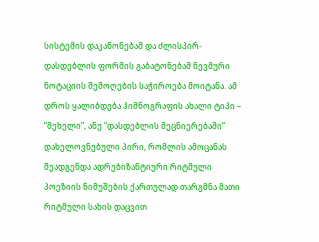სისტემის დაკანონებამ და ძლისპირ-დასდებლის ფორმის გაბატონებამ ნევმური ნოტაციის შემოღების საჭიროება მოიტანა. ამ დროს ყალიბდება ჰიმნოგრაფის ახალი ტიპი – “მეხელი”, ანუ “დასდებლის მეცნიერებაში” დახელოვნებული პირი, რომლის ამოცანას შეადგენდა ადრებიზანტიური რიტმული პოეზიის ნიმუშების ქართულად თარგმნა მათი რიტმული სახის დაცვით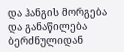და ჰანგის მორგება და განაწილება ბერძნულიდან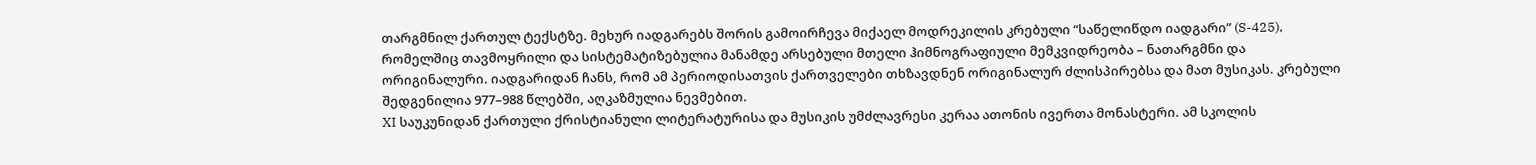თარგმნილ ქართულ ტექსტზე. მეხურ იადგარებს შორის გამოირჩევა მიქაელ მოდრეკილის კრებული “საწელიწდო იადგარი” (S-425), რომელშიც თავმოყრილი და სისტემატიზებულია მანამდე არსებული მთელი ჰიმნოგრაფიული მემკვიდრეობა – ნათარგმნი და ორიგინალური. იადგარიდან ჩანს, რომ ამ პერიოდისათვის ქართველები თხზავდნენ ორიგინალურ ძლისპირებსა და მათ მუსიკას. კრებული შედგენილია 977–988 წლებში, აღკაზმულია ნევმებით.
XI საუკუნიდან ქართული ქრისტიანული ლიტერატურისა და მუსიკის უმძლავრესი კერაა ათონის ივერთა მონასტერი. ამ სკოლის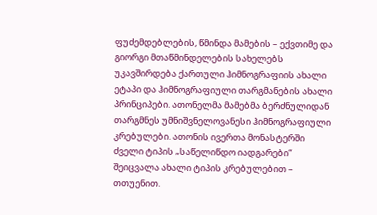ფუძემდებლების, წმინდა მამების – ექვთიმე და გიორგი მთაწმინდელების სახელებს უკავშირდება ქართული ჰიმნოგრაფიის ახალი ეტაპი და ჰიმნოგრაფიული თარგმანების ახალი პრინციპები. ათონელმა მამებმა ბერძნულიდან თარგმნეს უმნიშვნელოვანესი ჰიმნოგრაფიული კრებულები. ათონის ივერთა მონასტერში ძველი ტიპის „საწელიწდო იადგარები“ შეიცვალა ახალი ტიპის კრებულებით – თთუენით.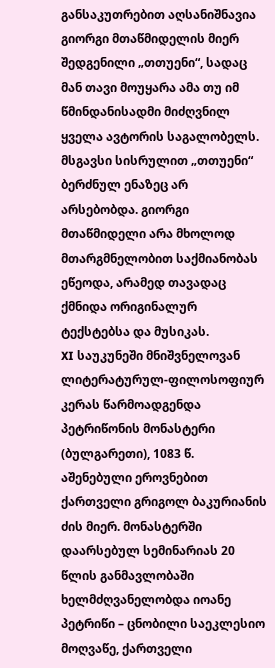განსაკუთრებით აღსანიშნავია გიორგი მთაწმიდელის მიერ შედგენილი „თთუენი“, სადაც მან თავი მოუყარა ამა თუ იმ წმინდანისადმი მიძღვნილ ყველა ავტორის საგალობელს. მსგავსი სისრულით „თთუენი“ ბერძნულ ენაზეც არ არსებობდა. გიორგი მთაწმიდელი არა მხოლოდ მთარგმნელობით საქმიანობას ეწეოდა, არამედ თავადაც ქმნიდა ორიგინალურ ტექსტებსა და მუსიკას.
XI საუკუნეში მნიშვნელოვან ლიტერატურულ-ფილოსოფიურ კერას წარმოადგენდა პეტრიწონის მონასტერი (ბულგარეთი), 1083 წ. აშენებული ეროვნებით ქართველი გრიგოლ ბაკურიანის ძის მიერ. მონასტერში დაარსებულ სემინარიას 20 წლის განმავლობაში ხელმძღვანელობდა იოანე პეტრიწი – ცნობილი საეკლესიო მოღვაწე, ქართველი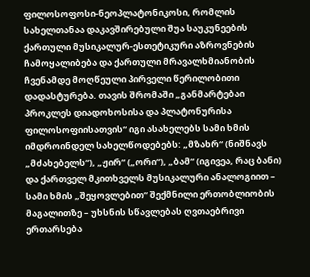ფილოსოფოსი-ნეოპლატონიკოსი, რომლის სახელთანაა დაკავშირებული შუა საუკუნეების ქართული მუსიკალურ-ესთეტიკური აზროვნების ჩამოყალიბება და ქართული მრავალხმიანობის ჩვენამდე მოღწეული პირველი წერილობითი დადასტურება. თავის შრომაში „განმარტებაი პროკლეს დიადოხოსისა და პლატონურისა ფილოსოფიისათვის“ იგი ასახელებს სამი ხმის იმდროინდელ სახელწოდებებს: „მზახრ“ (ნიშნავს „მძახებელს“), „ჟირ“ („ორი“), „ბამ“ (იგივეა, რაც ბანი) და ქართველ მკითხველს მუსიკალური ანალოგიით – სამი ხმის „შეყოვლებით“ შექმნილი ერთობლიობის მაგალითზე – უხსნის სწავლებას ღვთაებრივი ერთარსება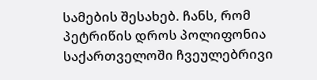სამების შესახებ. ჩანს, რომ პეტრიწის დროს პოლიფონია საქართველოში ჩვეულებრივი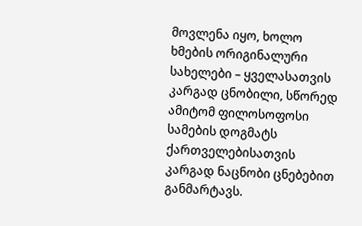მოვლენა იყო, ხოლო ხმების ორიგინალური სახელები – ყველასათვის კარგად ცნობილი, სწორედ ამიტომ ფილოსოფოსი სამების დოგმატს ქართველებისათვის კარგად ნაცნობი ცნებებით განმარტავს.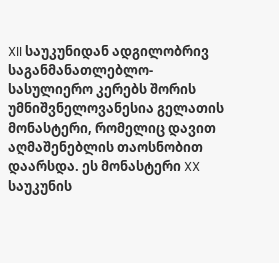XII საუკუნიდან ადგილობრივ საგანმანათლებლო-სასულიერო კერებს შორის უმნიშვნელოვანესია გელათის მონასტერი, რომელიც დავით აღმაშენებლის თაოსნობით დაარსდა. ეს მონასტერი XX საუკუნის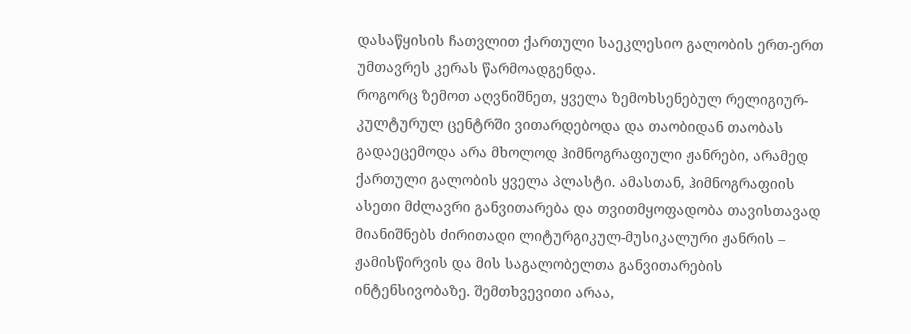დასაწყისის ჩათვლით ქართული საეკლესიო გალობის ერთ-ერთ უმთავრეს კერას წარმოადგენდა.
როგორც ზემოთ აღვნიშნეთ, ყველა ზემოხსენებულ რელიგიურ-კულტურულ ცენტრში ვითარდებოდა და თაობიდან თაობას გადაეცემოდა არა მხოლოდ ჰიმნოგრაფიული ჟანრები, არამედ ქართული გალობის ყველა პლასტი. ამასთან, ჰიმნოგრაფიის ასეთი მძლავრი განვითარება და თვითმყოფადობა თავისთავად მიანიშნებს ძირითადი ლიტურგიკულ-მუსიკალური ჟანრის – ჟამისწირვის და მის საგალობელთა განვითარების ინტენსივობაზე. შემთხვევითი არაა,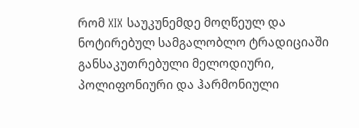რომ XIX საუკუნემდე მოღწეულ და ნოტირებულ სამგალობლო ტრადიციაში განსაკუთრებული მელოდიური, პოლიფონიური და ჰარმონიული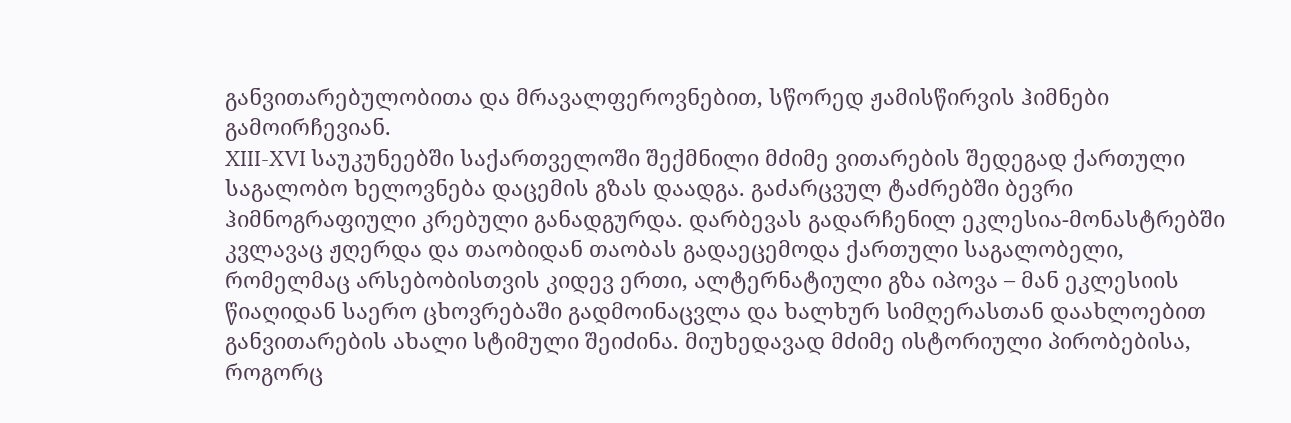განვითარებულობითა და მრავალფეროვნებით, სწორედ ჟამისწირვის ჰიმნები გამოირჩევიან.
XIII-XVI საუკუნეებში საქართველოში შექმნილი მძიმე ვითარების შედეგად ქართული საგალობო ხელოვნება დაცემის გზას დაადგა. გაძარცვულ ტაძრებში ბევრი ჰიმნოგრაფიული კრებული განადგურდა. დარბევას გადარჩენილ ეკლესია-მონასტრებში კვლავაც ჟღერდა და თაობიდან თაობას გადაეცემოდა ქართული საგალობელი, რომელმაც არსებობისთვის კიდევ ერთი, ალტერნატიული გზა იპოვა – მან ეკლესიის წიაღიდან საერო ცხოვრებაში გადმოინაცვლა და ხალხურ სიმღერასთან დაახლოებით განვითარების ახალი სტიმული შეიძინა. მიუხედავად მძიმე ისტორიული პირობებისა, როგორც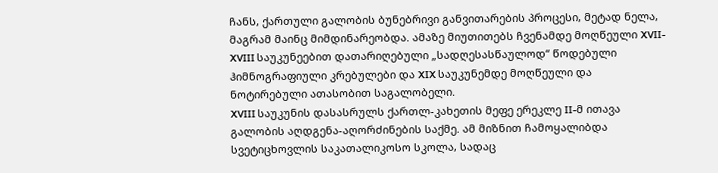ჩანს, ქართული გალობის ბუნებრივი განვითარების პროცესი, მეტად ნელა, მაგრამ მაინც მიმდინარეობდა. ამაზე მიუთითებს ჩვენამდე მოღწეული XVII-XVIII საუკუნეებით დათარიღებული „სადღესასწაულოდ“ წოდებული ჰიმნოგრაფიული კრებულები და XIX საუკუნემდე მოღწეული და ნოტირებული ათასობით საგალობელი.
XVIII საუკუნის დასასრულს ქართლ-კახეთის მეფე ერეკლე II-მ ითავა გალობის აღდგენა-აღორძინების საქმე. ამ მიზნით ჩამოყალიბდა სვეტიცხოვლის საკათალიკოსო სკოლა, სადაც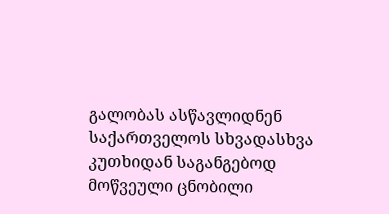გალობას ასწავლიდნენ საქართველოს სხვადასხვა კუთხიდან საგანგებოდ მოწვეული ცნობილი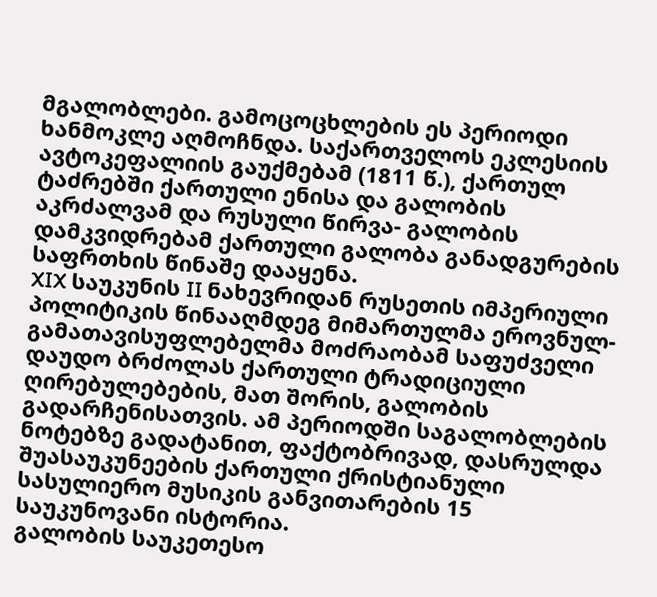მგალობლები. გამოცოცხლების ეს პერიოდი ხანმოკლე აღმოჩნდა. საქართველოს ეკლესიის ავტოკეფალიის გაუქმებამ (1811 წ.), ქართულ ტაძრებში ქართული ენისა და გალობის აკრძალვამ და რუსული წირვა- გალობის დამკვიდრებამ ქართული გალობა განადგურების საფრთხის წინაშე დააყენა.
XIX საუკუნის II ნახევრიდან რუსეთის იმპერიული პოლიტიკის წინააღმდეგ მიმართულმა ეროვნულ-გამათავისუფლებელმა მოძრაობამ საფუძველი დაუდო ბრძოლას ქართული ტრადიციული ღირებულებების, მათ შორის, გალობის გადარჩენისათვის. ამ პერიოდში საგალობლების ნოტებზე გადატანით, ფაქტობრივად, დასრულდა შუასაუკუნეების ქართული ქრისტიანული სასულიერო მუსიკის განვითარების 15 საუკუნოვანი ისტორია.
გალობის საუკეთესო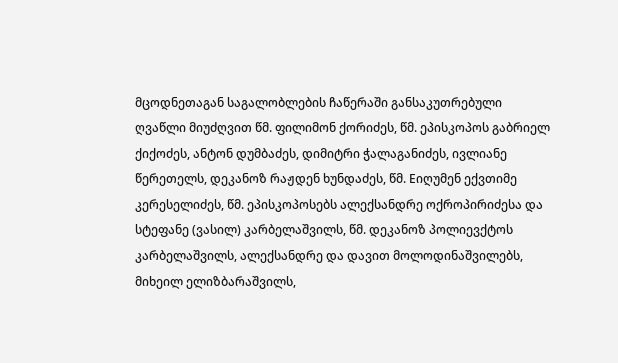მცოდნეთაგან საგალობლების ჩაწერაში განსაკუთრებული ღვაწლი მიუძღვით წმ. ფილიმონ ქორიძეს, წმ. ეპისკოპოს გაბრიელ ქიქოძეს, ანტონ დუმბაძეს, დიმიტრი ჭალაგანიძეს, ივლიანე წერეთელს, დეკანოზ რაჟდენ ხუნდაძეს, წმ. Eიღუმენ ექვთიმე კერესელიძეს, წმ. ეპისკოპოსებს ალექსანდრე ოქროპირიძესა და სტეფანე (ვასილ) კარბელაშვილს, წმ. დეკანოზ პოლიევქტოს კარბელაშვილს, ალექსანდრე და დავით მოლოდინაშვილებს, მიხეილ ელიზბარაშვილს,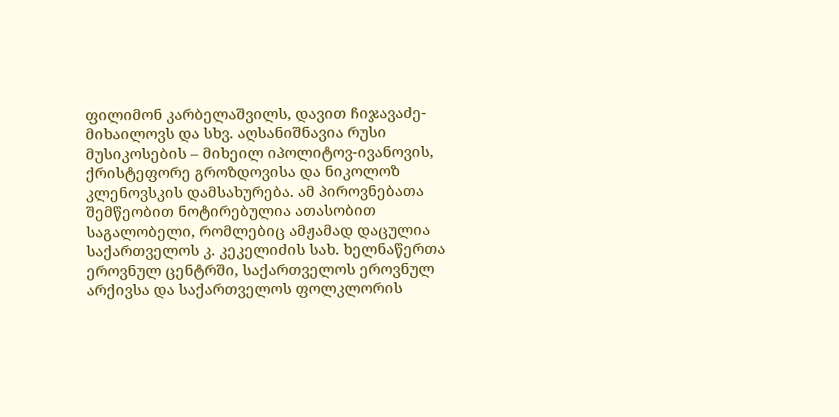ფილიმონ კარბელაშვილს, დავით ჩიჯავაძე-მიხაილოვს და სხვ. აღსანიშნავია რუსი მუსიკოსების – მიხეილ იპოლიტოვ-ივანოვის, ქრისტეფორე გროზდოვისა და ნიკოლოზ კლენოვსკის დამსახურება. ამ პიროვნებათა შემწეობით ნოტირებულია ათასობით საგალობელი, რომლებიც ამჟამად დაცულია საქართველოს კ. კეკელიძის სახ. ხელნაწერთა ეროვნულ ცენტრში, საქართველოს ეროვნულ არქივსა და საქართველოს ფოლკლორის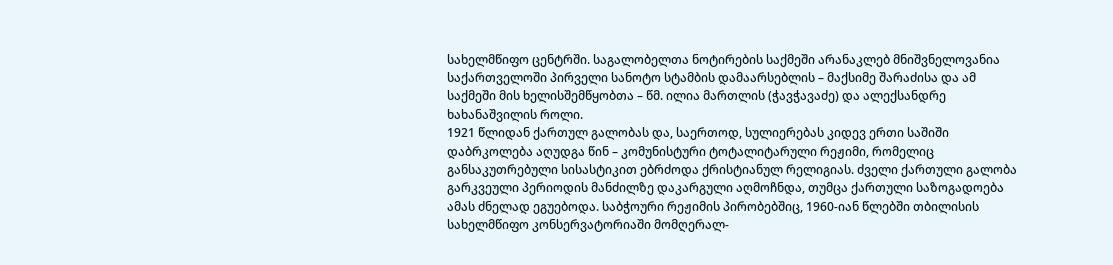სახელმწიფო ცენტრში. საგალობელთა ნოტირების საქმეში არანაკლებ მნიშვნელოვანია საქართველოში პირველი სანოტო სტამბის დამაარსებლის – მაქსიმე შარაძისა და ამ საქმეში მის ხელისშემწყობთა – წმ. ილია მართლის (ჭავჭავაძე) და ალექსანდრე ხახანაშვილის როლი.
1921 წლიდან ქართულ გალობას და, საერთოდ, სულიერებას კიდევ ერთი საშიში დაბრკოლება აღუდგა წინ – კომუნისტური ტოტალიტარული რეჟიმი, რომელიც განსაკუთრებული სისასტიკით ებრძოდა ქრისტიანულ რელიგიას. ძველი ქართული გალობა გარკვეული პერიოდის მანძილზე დაკარგული აღმოჩნდა, თუმცა ქართული საზოგადოება ამას ძნელად ეგუებოდა. საბჭოური რეჟიმის პირობებშიც, 1960-იან წლებში თბილისის სახელმწიფო კონსერვატორიაში მომღერალ-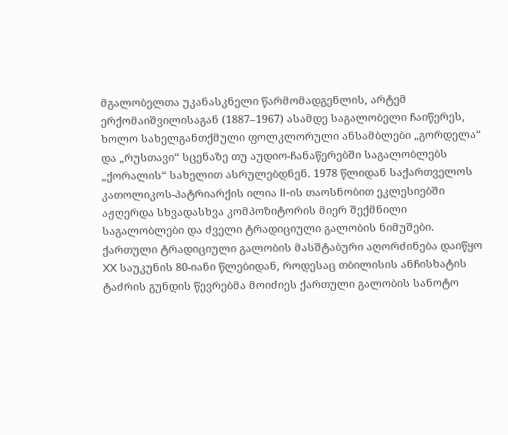მგალობელთა უკანასკნელი წარმომადგენლის, არტემ ერქომაიშვილისაგან (1887–1967) ასამდე საგალობელი ჩაიწერეს, ხოლო სახელგანთქმული ფოლკლორული ანსამბლები „გორდელა“ და „რუსთავი“ სცენაზე თუ აუდიო-ჩანაწერებში საგალობლებს „ქორალის“ სახელით ასრულებდნენ. 1978 წლიდან საქართველოს კათოლიკოს-პატრიარქის ილია II-ის თაოსნობით ეკლესიებში აჟღერდა სხვადასხვა კომპოზიტორის მიერ შექმნილი საგალობლები და ძველი ტრადიციული გალობის ნიმუშები.
ქართული ტრადიციული გალობის მასშტაბური აღორძინება დაიწყო XX საუკუნის 80-იანი წლებიდან, როდესაც თბილისის ანჩისხატის ტაძრის გუნდის წევრებმა მოიძიეს ქართული გალობის სანოტო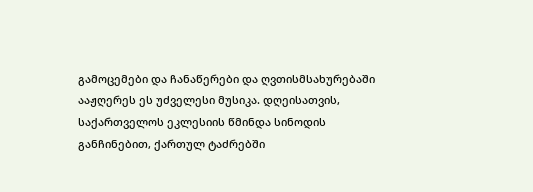გამოცემები და ჩანაწერები და ღვთისმსახურებაში ააჟღერეს ეს უძველესი მუსიკა. დღეისათვის, საქართველოს ეკლესიის წმინდა სინოდის განჩინებით, ქართულ ტაძრებში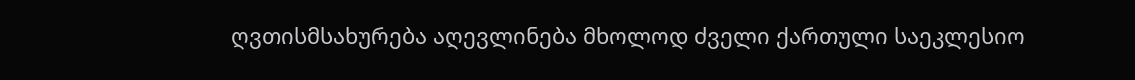ღვთისმსახურება აღევლინება მხოლოდ ძველი ქართული საეკლესიო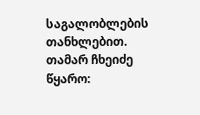საგალობლების თანხლებით.
თამარ ჩხეიძე
წყარო: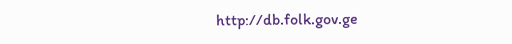http://db.folk.gov.ge